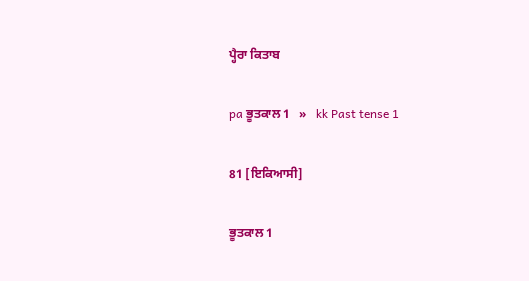ਪ੍ਹੈਰਾ ਕਿਤਾਬ

pa ਭੂਤਕਾਲ 1   »   kk Past tense 1

81 [ਇਕਿਆਸੀ]

ਭੂਤਕਾਲ 1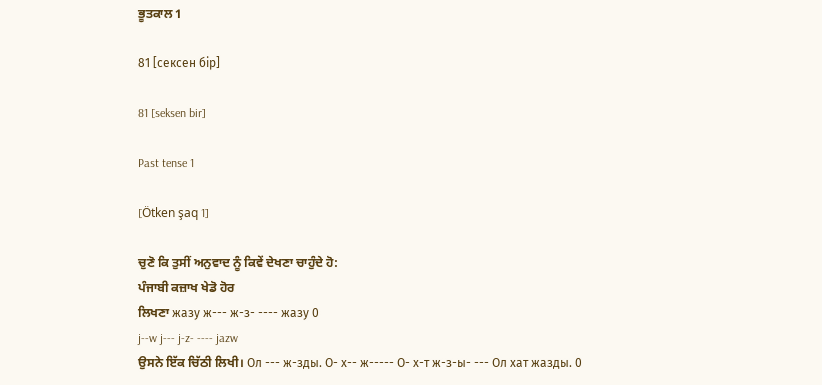ਭੂਤਕਾਲ 1

81 [сексен бір]

81 [seksen bir]

Past tense 1

[Ötken şaq 1]

ਚੁਣੋ ਕਿ ਤੁਸੀਂ ਅਨੁਵਾਦ ਨੂੰ ਕਿਵੇਂ ਦੇਖਣਾ ਚਾਹੁੰਦੇ ਹੋ:
ਪੰਜਾਬੀ ਕਜ਼ਾਖ ਖੇਡੋ ਹੋਰ
ਲਿਖਣਾ жазу ж--- ж-з- ---- жазу 0
j--w j--- j-z- ---- jazw
ਉਸਨੇ ਇੱਕ ਚਿੱਠੀ ਲਿਖੀ। Ол --- ж-зды. О- х-- ж----- О- х-т ж-з-ы- --- Ол хат жазды. 0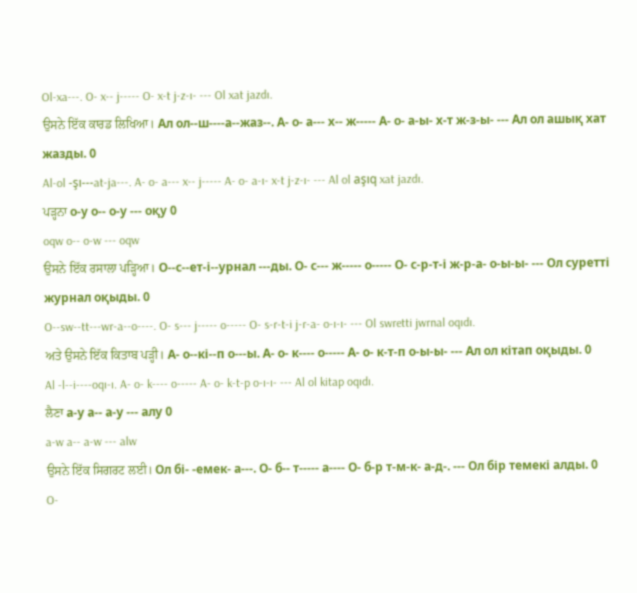Ol-xa---. O- x-- j----- O- x-t j-z-ı- --- Ol xat jazdı.
ਉਸਨੇ ਇੱਕ ਕਾਰਡ ਲਿਖਿਆ। Ал ол--ш----а--жаз--. А- о- а--- х-- ж----- А- о- а-ы- х-т ж-з-ы- --- Ал ол ашық хат жазды. 0
Al-ol -şı---at-ja---. A- o- a--- x-- j----- A- o- a-ı- x-t j-z-ı- --- Al ol aşıq xat jazdı.
ਪੜ੍ਹਨਾ о-у о-- о-у --- оқу 0
oqw o-- o-w --- oqw
ਉਸਨੇ ਇੱਕ ਰਸਾਲਾ ਪੜ੍ਹਿਆ। О--с--ет-і--урнал ---ды. О- с--- ж----- о----- О- с-р-т-і ж-р-а- о-ы-ы- --- Ол суретті журнал оқыды. 0
O--sw--tt---wr-a--o----. O- s--- j----- o----- O- s-r-t-i j-r-a- o-ı-ı- --- Ol swretti jwrnal oqıdı.
ਅਤੇ ਉਸਨੇ ਇੱਕ ਕਿਤਾਬ ਪੜ੍ਹੀ। А- о--кі--п о---ы. А- о- к---- о----- А- о- к-т-п о-ы-ы- --- Ал ол кітап оқыды. 0
Al -l--i----oqı-ı. A- o- k---- o----- A- o- k-t-p o-ı-ı- --- Al ol kitap oqıdı.
ਲੈਣਾ а-у а-- а-у --- алу 0
a-w a-- a-w --- alw
ਉਸਨੇ ਇੱਕ ਸਿਗਰਟ ਲਈ। Ол бі- -емек- а---. О- б-- т----- а---- О- б-р т-м-к- а-д-. --- Ол бір темекі алды. 0
O-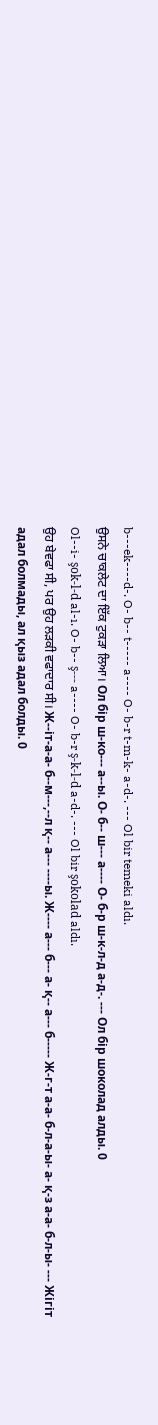b---ek----d-. O- b-- t----- a---- O- b-r t-m-k- a-d-. --- Ol bir temeki aldı.
ਉਸਨੇ ਚਾਕਲੇਟ ਦਾ ਇੱਕ ਟੁਕੜਾ ਲਿਆ। Ол бір ш-ко--- а--ы. О- б-- ш--- а---- О- б-р ш-к-л-д а-д-. --- Ол бір шоколад алды. 0
Ol--i- şok-l-d al-ı. O- b-- ş--- a---- O- b-r ş-k-l-d a-d-. --- Ol bir şokolad aldı.
ਉਹ ਬੇਵਫਾ ਸੀ, ਪਰ ਉਹ ਲੜਕੀ ਵਫਾਦਾਰ ਸੀ। Ж--іт-а-а- б--м---,--л қ-- а--- ----ы. Ж---- а--- б--- а- қ-- а--- б----- Ж-г-т а-а- б-л-а-ы- а- қ-з а-а- б-л-ы- --- Жігіт адал болмады, ал қыз адал болды. 0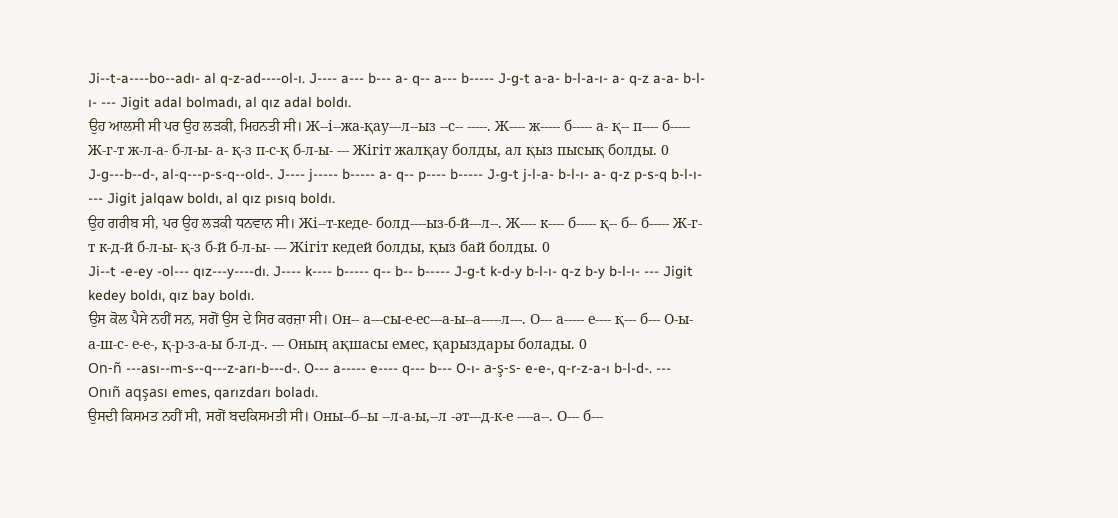Ji--t-a----bo--adı- al q-z-ad----ol-ı. J---- a--- b--- a- q-- a--- b----- J-g-t a-a- b-l-a-ı- a- q-z a-a- b-l-ı- --- Jigit adal bolmadı, al qız adal boldı.
ਉਹ ਆਲਸੀ ਸੀ ਪਰ ਉਹ ਲੜਕੀ, ਮਿਹਨਤੀ ਸੀ। Ж--і--жа-қау---л--ыз --с-- -----. Ж---- ж----- б----- а- қ-- п---- б----- Ж-г-т ж-л-а- б-л-ы- а- қ-з п-с-қ б-л-ы- --- Жігіт жалқау болды, ал қыз пысық болды. 0
J-g---b--d-, al-q---p-s-q--old-. J---- j----- b----- a- q-- p---- b----- J-g-t j-l-a- b-l-ı- a- q-z p-s-q b-l-ı- --- Jigit jalqaw boldı, al qız pısıq boldı.
ਉਹ ਗਰੀਬ ਸੀ, ਪਰ ਉਹ ਲੜਕੀ ਧਨਵਾਨ ਸੀ। Жі--т-кеде- болд----ыз-б-й---л--. Ж---- к---- б----- қ-- б-- б----- Ж-г-т к-д-й б-л-ы- қ-з б-й б-л-ы- --- Жігіт кедей болды, қыз бай болды. 0
Ji--t -e-ey -ol--- qız---y----dı. J---- k---- b----- q-- b-- b----- J-g-t k-d-y b-l-ı- q-z b-y b-l-ı- --- Jigit kedey boldı, qız bay boldı.
ਉਸ ਕੋਲ ਪੈਸੇ ਨਹੀਂ ਸਨ, ਸਗੋਂ ਉਸ ਦੇ ਸਿਰ ਕਰਜ਼ਾ ਸੀ। Он-- а---сы-е-ес---а-ы--а-----л---. О--- а----- е---- қ--- б--- О-ы- а-ш-с- е-е-, қ-р-з-а-ы б-л-д-. --- Оның ақшасы емес, қарыздары болады. 0
On-ñ ---ası--m-s--q---z-arı-b---d-. O--- a----- e---- q--- b--- O-ı- a-ş-s- e-e-, q-r-z-a-ı b-l-d-. --- Onıñ aqşası emes, qarızdarı boladı.
ਉਸਦੀ ਕਿਸਮਤ ਨਹੀਂ ਸੀ, ਸਗੋਂ ਬਦਕਿਸਮਤੀ ਸੀ। Оны--б--ы --л-а-ы,--л -әт---д-к-е ----а--. О--- б---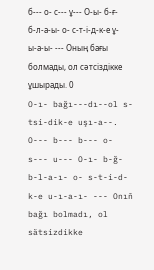б--- о- с--- ұ--- О-ы- б-ғ- б-л-а-ы- о- с-т-і-д-к-е ұ-ы-а-ы- --- Оның бағы болмады, ол сәтсіздікке ұшырады. 0
O-ı- bağı---dı--ol s-tsi-dik-e uşı-a--. O--- b--- b--- o- s--- u--- O-ı- b-ğ- b-l-a-ı- o- s-t-i-d-k-e u-ı-a-ı- --- Onıñ bağı bolmadı, ol sätsizdikke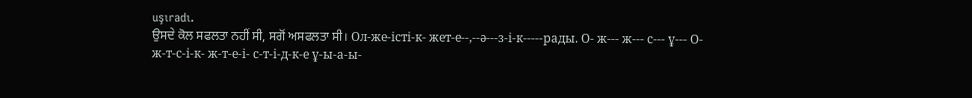uşıradı.
ਉਸਦੇ ਕੋਲ ਸਫਲਤਾ ਨਹੀਂ ਸੀ, ਸਗੋਂ ਅਸਫਲਤਾ ਸੀ। Ол-же-істі-к- жет-е--,--ә---з-і-к-----рады. О- ж--- ж--- с--- ұ--- О- ж-т-с-і-к- ж-т-е-і- с-т-і-д-к-е ұ-ы-а-ы-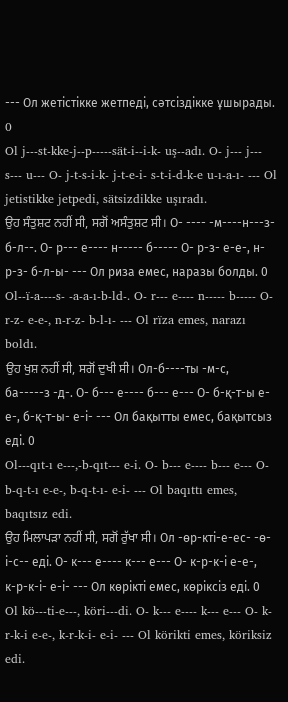--- Ол жетістікке жетпеді, сәтсіздікке ұшырады. 0
Ol j---st-kke-j--p-----sät-i--i-k- uş--adı. O- j--- j--- s--- u--- O- j-t-s-i-k- j-t-e-i- s-t-i-d-k-e u-ı-a-ı- --- Ol jetistikke jetpedi, sätsizdikke uşıradı.
ਉਹ ਸੰਤੁਸ਼ਟ ਨਹੀਂ ਸੀ, ਸਗੋਂ ਅਸੰਤੁਸ਼ਟ ਸੀ। О- ---- -м----н---з- б-л--. О- р--- е---- н----- б----- О- р-з- е-е-, н-р-з- б-л-ы- --- Ол риза емес, наразы болды. 0
Ol--ï-a----s- -a-a-ı-b-ld-. O- r--- e---- n----- b----- O- r-z- e-e-, n-r-z- b-l-ı- --- Ol rïza emes, narazı boldı.
ਉਹ ਖੁਸ਼ ਨਹੀਂ ਸੀ, ਸਗੋਂ ਦੁਖੀ ਸੀ। Ол-б----ты -м-с, ба-----з -д-. О- б--- е---- б--- е--- О- б-қ-т-ы е-е-, б-қ-т-ы- е-і- --- Ол бақытты емес, бақытсыз еді. 0
Ol---qıt-ı e---,-b-qıt--- e-i. O- b--- e---- b--- e--- O- b-q-t-ı e-e-, b-q-t-ı- e-i- --- Ol baqıttı emes, baqıtsız edi.
ਉਹ ਮਿਲਾਪੜਾ ਨਹੀਂ ਸੀ, ਸਗੋਂ ਰੁੱਖਾ ਸੀ। Ол -өр-кті-е-ес- -ө-і-с-- еді. О- к--- е---- к--- е--- О- к-р-к-і е-е-, к-р-к-і- е-і- --- Ол көрікті емес, көріксіз еді. 0
Ol kö---ti-e---, köri---di. O- k--- e---- k--- e--- O- k-r-k-i e-e-, k-r-k-i- e-i- --- Ol körikti emes, köriksiz edi.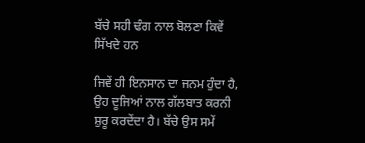ਬੱਚੇ ਸਹੀ ਢੰਗ ਨਾਲ ਬੋਲਣਾ ਕਿਵੇਂ ਸਿੱਖਦੇ ਹਨ

ਜਿਵੇਂ ਹੀ ਇਨਸਾਨ ਦਾ ਜਨਮ ਹੁੰਦਾ ਹੈ, ਉਹ ਦੂਜਿਆਂ ਨਾਲ ਗੱਲਬਾਤ ਕਰਨੀ ਸ਼ੁਰੂ ਕਰਦੇਂਦਾ ਹੈ। ਬੱਚੇ ਉਸ ਸਮੇਂ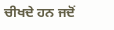ਚੀਖਦੇ ਹਨ ਜਦੋਂ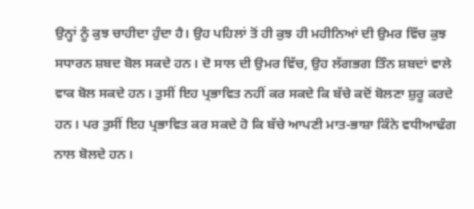ਉਨ੍ਹਾਂ ਨੂੰ ਕੁਝ ਚਾਹੀਦਾ ਹੁੰਦਾ ਹੈ। ਉਹ ਪਹਿਲਾਂ ਤੋਂ ਹੀ ਕੁਝ ਹੀ ਮਹੀਨਿਆਂ ਦੀ ਉਮਰ ਵਿੱਚ ਕੁਝ ਸਧਾਰਨ ਸ਼ਬਦ ਬੋਲ ਸਕਦੇ ਹਨ। ਦੋ ਸਾਲ ਦੀ ਉਮਰ ਵਿੱਚ, ਉਹ ਲੱਗਭਗ ਤਿੰਨ ਸ਼ਬਦਾਂ ਵਾਲੇ ਵਾਕ ਬੋਲ ਸਕਦੇ ਹਨ। ਤੁਸੀਂ ਇਹ ਪ੍ਰਭਾਵਿਤ ਨਹੀਂ ਕਰ ਸਕਦੇ ਕਿ ਬੱਚੇ ਕਦੋਂ ਬੋਲਣਾ ਸ਼ੁਰੂ ਕਰਦੇ ਹਨ। ਪਰ ਤੁਸੀਂ ਇਹ ਪ੍ਰਭਾਵਿਤ ਕਰ ਸਕਦੇ ਹੋ ਕਿ ਬੱਚੇ ਆਪਣੀ ਮਾਤ-ਭਾਸ਼ਾ ਕਿੰਨੇ ਵਧੀਆਢੰਗ ਨਾਲ ਬੋਲਦੇ ਹਨ।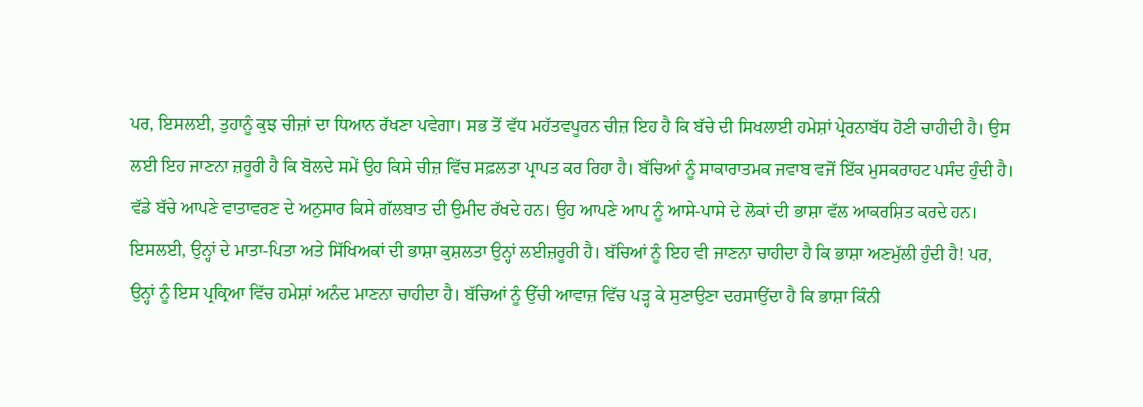ਪਰ, ਇਸਲਈ, ਤੁਹਾਨੂੰ ਕੁਝ ਚੀਜ਼ਾਂ ਦਾ ਧਿਆਨ ਰੱਖਣਾ ਪਵੇਗਾ। ਸਭ ਤੋਂ ਵੱਧ ਮਹੱਤਵਪੂਰਨ ਚੀਜ਼ ਇਹ ਹੈ ਕਿ ਬੱਚੇ ਦੀ ਸਿਖਲਾਈ ਹਮੇਸ਼ਾਂ ਪ੍ਰੇਰਨਾਬੱਧ ਹੋਣੀ ਚਾਹੀਦੀ ਹੈ। ਉਸ ਲਈ ਇਹ ਜਾਣਨਾ ਜ਼ਰੂਰੀ ਹੈ ਕਿ ਬੋਲਦੇ ਸਮੇਂ ਉਹ ਕਿਸੇ ਚੀਜ਼ ਵਿੱਚ ਸਫ਼ਲਤਾ ਪ੍ਰਾਪਤ ਕਰ ਰਿਹਾ ਹੈ। ਬੱਚਿਆਂ ਨੂੰ ਸਾਕਾਰਾਤਮਕ ਜਵਾਬ ਵਜੋਂ ਇੱਕ ਮੁਸਕਰਾਹਟ ਪਸੰਦ ਹੁੰਦੀ ਹੈ। ਵੱਡੇ ਬੱਚੇ ਆਪਣੇ ਵਾਤਾਵਰਣ ਦੇ ਅਨੁਸਾਰ ਕਿਸੇ ਗੱਲਬਾਤ ਦੀ ਉਮੀਦ ਰੱਖਦੇ ਹਨ। ਉਹ ਆਪਣੇ ਆਪ ਨੂੰ ਆਸੇ-ਪਾਸੇ ਦੇ ਲੋਕਾਂ ਦੀ ਭਾਸ਼ਾ ਵੱਲ ਆਕਰਸ਼ਿਤ ਕਰਦੇ ਹਨ। ਇਸਲਈ, ਉਨ੍ਹਾਂ ਦੇ ਮਾਤਾ-ਪਿਤਾ ਅਤੇ ਸਿੱਖਿਅਕਾਂ ਦੀ ਭਾਸ਼ਾ ਕੁਸ਼ਲਤਾ ਉਨ੍ਹਾਂ ਲਈਜ਼ਰੂਰੀ ਹੈ। ਬੱਚਿਆਂ ਨੂੰ ਇਹ ਵੀ ਜਾਣਨਾ ਚਾਹੀਦਾ ਹੈ ਕਿ ਭਾਸ਼ਾ ਅਣਮੁੱਲੀ ਹੁੰਦੀ ਹੈ! ਪਰ, ਉਨ੍ਹਾਂ ਨੂੰ ਇਸ ਪ੍ਰਕ੍ਰਿਆ ਵਿੱਚ ਹਮੇਸ਼ਾਂ ਅਨੰਦ ਮਾਣਨਾ ਚਾਹੀਦਾ ਹੈ। ਬੱਚਿਆਂ ਨੂੰ ਉੱਚੀ ਆਵਾਜ਼ ਵਿੱਚ ਪੜ੍ਹ ਕੇ ਸੁਣਾਉਣਾ ਦਰਸਾਉਂਦਾ ਹੈ ਕਿ ਭਾਸ਼ਾ ਕਿੰਨੀ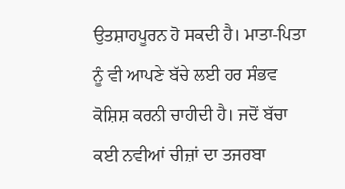ਉਤਸ਼ਾਹਪੂਰਨ ਹੋ ਸਕਦੀ ਹੈ। ਮਾਤਾ-ਪਿਤਾ ਨੂੰ ਵੀ ਆਪਣੇ ਬੱਚੇ ਲਈ ਹਰ ਸੰਭਵ ਕੋਸ਼ਿਸ਼ ਕਰਨੀ ਚਾਹੀਦੀ ਹੈ। ਜਦੋਂ ਬੱਚਾ ਕਈ ਨਵੀਆਂ ਚੀਜ਼ਾਂ ਦਾ ਤਜਰਬਾ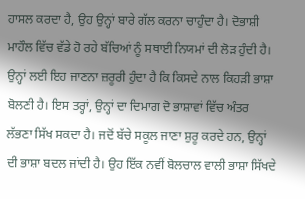ਹਾਸਲ ਕਰਦਾ ਹੈ, ਉਹ ਉਨ੍ਹਾਂ ਬਾਰੇ ਗੱਲ ਕਰਨਾ ਚਾਹੁੰਦਾ ਹੈ। ਦੋਭਾਸ਼ੀ ਮਾਹੌਲ ਵਿੱਚ ਵੱਡੇ ਹੋ ਰਹੇ ਬੱਚਿਆਂ ਨੂੰ ਸਥਾਈ ਨਿਯਮਾਂ ਦੀ ਲੋੜ ਹੁੰਦੀ ਹੈ। ਉਨ੍ਹਾਂ ਲਈ ਇਹ ਜਾਣਨਾ ਜ਼ਰੂਰੀ ਹੁੰਦਾ ਹੈ ਕਿ ਕਿਸਦੇ ਨਾਲ ਕਿਹੜੀ ਭਾਸ਼ਾ ਬੋਲਣੀ ਹੈ। ਇਸ ਤਰ੍ਹਾਂ, ਉਨ੍ਹਾਂ ਦਾ ਦਿਮਾਗ ਦੋ ਭਾਸ਼ਾਵਾਂ ਵਿੱਚ ਅੰਤਰ ਲੱਭਣਾ ਸਿੱਖ ਸਕਦਾ ਹੈ। ਜਦੋਂ ਬੱਚੇ ਸਕੂਲ ਜਾਣਾ ਸ਼ੁਰੂ ਕਰਦੇ ਹਨ, ਉਨ੍ਹਾਂ ਦੀ ਭਾਸ਼ਾ ਬਦਲ ਜਾਂਦੀ ਹੈ। ਉਹ ਇੱਕ ਨਵੀਂ ਬੋਲਚਾਲ ਵਾਲੀ ਭਾਸ਼ਾ ਸਿੱਖਦੇ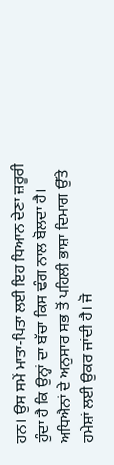ਹਨ। ਉਸ ਸਮੇਂ ਮਾਤਾ-ਪਿਤਾ ਲਈ ਇਹ ਧਿਆਨ ਦੇਣਾ ਜ਼ਰੂਰੀ ਹੁੰਦਾ ਹੈ ਕਿ ਉਨ੍ਹਾਂ ਦਾ ਬੱਚਾ ਕਿਸ ਢੰਗ ਨਾਲ ਬੋਲਦਾ ਹੈ। ਅਧਿਐਨਾਂ ਦੇ ਅਨੁਸਾਰ ਸਭ ਤੋਂ ਪਹਿਲੀ ਭਾਸ਼ਾ ਦਿਮਾਗ ਉੱਤੇ ਹਮੇਸ਼ਾਂ ਲਈ ਉਕਰ ਜਾਂਦੀ ਹੈ। ਜੋ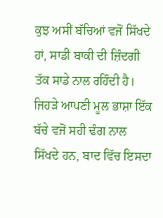ਕੁਝ ਅਸੀਂ ਬੱਚਿਆਂ ਵਜੋਂ ਸਿੱਖਦੇ ਹਾਂ, ਸਾਡੀ ਬਾਕੀ ਦੀ ਜ਼ਿੰਦਗੀ ਤੱਕ ਸਾਡੇ ਨਾਲ ਰਹਿੰਦੀ ਹੈ। ਜਿਹੜੇ ਆਪਣੀ ਮੂਲ ਭਾਸ਼ਾ ਇੱਕ ਬੱਚੇ ਵਜੋਂ ਸਹੀ ਢੰਗ ਨਾਲ ਸਿੱਖਦੇ ਹਨ, ਬਾਦ ਵਿੱਚ ਇਸਦਾ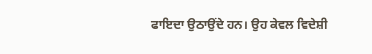ਫਾਇਦਾ ਉਠਾਉਂਦੇ ਹਨ। ਉਹ ਕੇਵਲ ਵਿਦੇਸ਼ੀ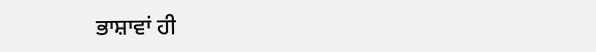ਭਾਸ਼ਾਵਾਂ ਹੀ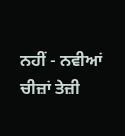ਨਹੀਂ - ਨਵੀਆਂ ਚੀਜ਼ਾਂ ਤੇਜ਼ੀ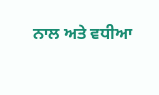ਨਾਲ ਅਤੇ ਵਧੀਆ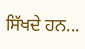ਸਿੱਖਦੇ ਹਨ...